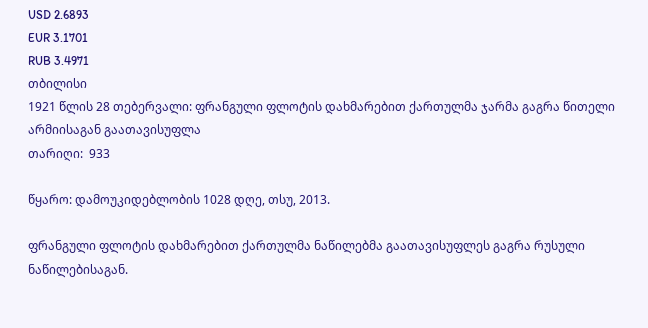USD 2.6893
EUR 3.1701
RUB 3.4971
თბილისი
1921 წლის 28 თებერვალი: ფრანგული ფლოტის დახმარებით ქართულმა ჯარმა გაგრა წითელი არმიისაგან გაათავისუფლა
თარიღი:  933

წყარო: დამოუკიდებლობის 1028 დღე, თსუ, 2013.

ფრანგული ფლოტის დახმარებით ქართულმა ნაწილებმა გაათავისუფლეს გაგრა რუსული ნაწილებისაგან.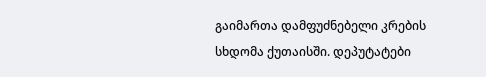გაიმართა დამფუძნებელი კრების სხდომა ქუთაისში. დეპუტატები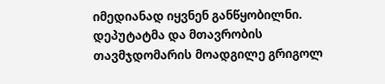იმედიანად იყვნენ განწყობილნი. დეპუტატმა და მთავრობის თავმჯდომარის მოადგილე გრიგოლ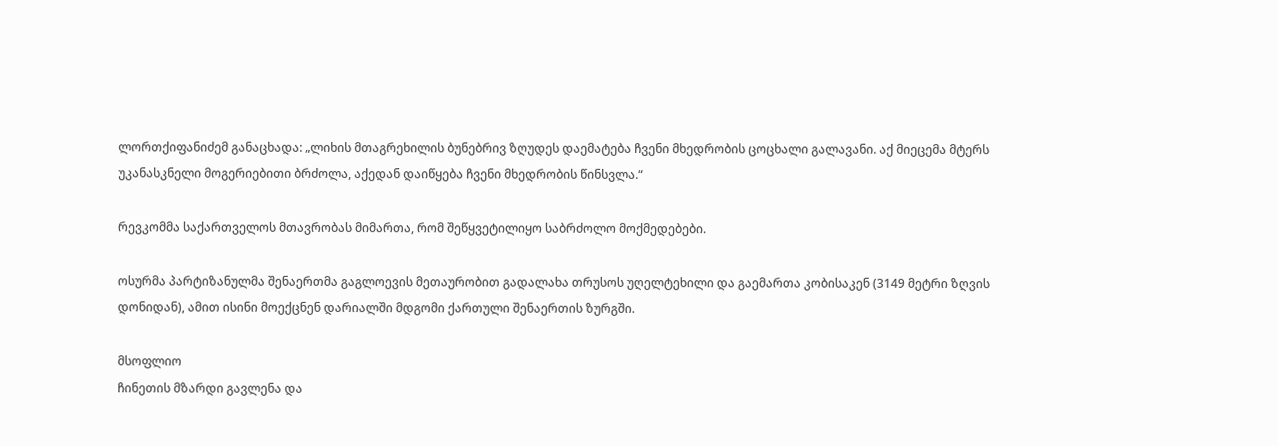ლორთქიფანიძემ განაცხადა: „ლიხის მთაგრეხილის ბუნებრივ ზღუდეს დაემატება ჩვენი მხედრობის ცოცხალი გალავანი. აქ მიეცემა მტერს უკანასკნელი მოგერიებითი ბრძოლა, აქედან დაიწყება ჩვენი მხედრობის წინსვლა.“

რევკომმა საქართველოს მთავრობას მიმართა, რომ შეწყვეტილიყო საბრძოლო მოქმედებები.

ოსურმა პარტიზანულმა შენაერთმა გაგლოევის მეთაურობით გადალახა თრუსოს უღელტეხილი და გაემართა კობისაკენ (3149 მეტრი ზღვის დონიდან), ამით ისინი მოექცნენ დარიალში მდგომი ქართული შენაერთის ზურგში.

მსოფლიო
ჩინეთის მზარდი გავლენა და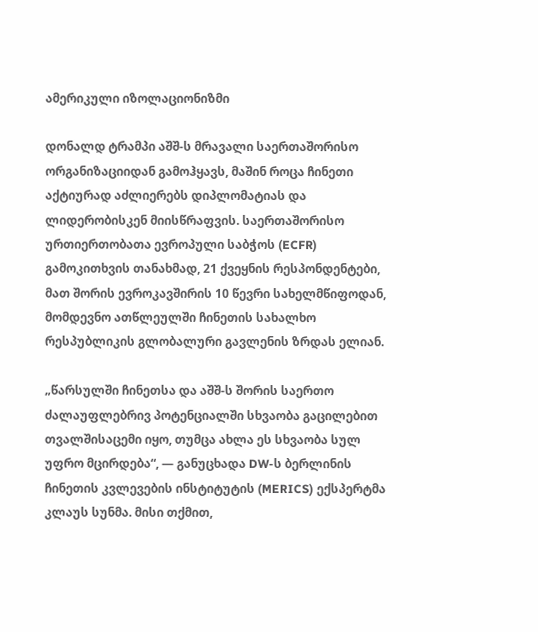ამერიკული იზოლაციონიზმი

დონალდ ტრამპი აშშ-ს მრავალი საერთაშორისო ორგანიზაციიდან გამოჰყავს, მაშინ როცა ჩინეთი აქტიურად აძლიერებს დიპლომატიას და ლიდერობისკენ მიისწრაფვის. საერთაშორისო ურთიერთობათა ევროპული საბჭოს (ECFR) გამოკითხვის თანახმად, 21 ქვეყნის რესპონდენტები, მათ შორის ევროკავშირის 10 წევრი სახელმწიფოდან, მომდევნო ათწლეულში ჩინეთის სახალხო რესპუბლიკის გლობალური გავლენის ზრდას ელიან.

„წარსულში ჩინეთსა და აშშ-ს შორის საერთო ძალაუფლებრივ პოტენციალში სხვაობა გაცილებით თვალშისაცემი იყო, თუმცა ახლა ეს სხვაობა სულ უფრო მცირდება“, — განუცხადა DW-ს ბერლინის ჩინეთის კვლევების ინსტიტუტის (MERICS) ექსპერტმა კლაუს სუნმა. მისი თქმით,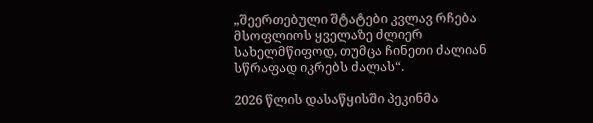„შეერთებული შტატები კვლავ რჩება მსოფლიოს ყველაზე ძლიერ სახელმწიფოდ, თუმცა ჩინეთი ძალიან სწრაფად იკრებს ძალას“.

2026 წლის დასაწყისში პეკინმა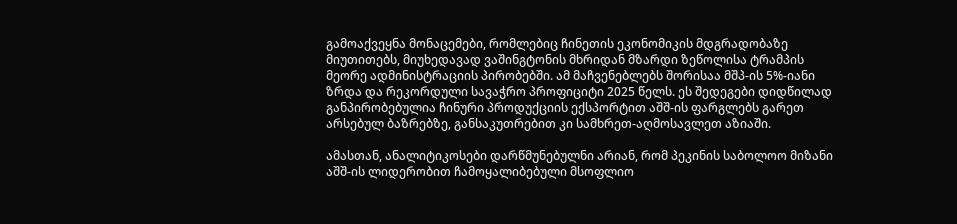გამოაქვეყნა მონაცემები, რომლებიც ჩინეთის ეკონომიკის მდგრადობაზე მიუთითებს, მიუხედავად ვაშინგტონის მხრიდან მზარდი ზეწოლისა ტრამპის მეორე ადმინისტრაციის პირობებში. ამ მაჩვენებლებს შორისაა მშპ-ის 5%-იანი ზრდა და რეკორდული სავაჭრო პროფიციტი 2025 წელს. ეს შედეგები დიდწილად განპირობებულია ჩინური პროდუქციის ექსპორტით აშშ-ის ფარგლებს გარეთ არსებულ ბაზრებზე, განსაკუთრებით კი სამხრეთ-აღმოსავლეთ აზიაში.

ამასთან, ანალიტიკოსები დარწმუნებულნი არიან, რომ პეკინის საბოლოო მიზანი აშშ-ის ლიდერობით ჩამოყალიბებული მსოფლიო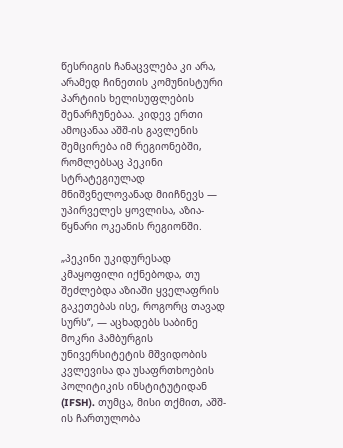წესრიგის ჩანაცვლება კი არა, არამედ ჩინეთის კომუნისტური პარტიის ხელისუფლების შენარჩუნებაა. კიდევ ერთი ამოცანაა აშშ-ის გავლენის შემცირება იმ რეგიონებში, რომლებსაც პეკინი სტრატეგიულად მნიშვნელოვანად მიიჩნევს — უპირველეს ყოვლისა, აზია-წყნარი ოკეანის რეგიონში.

„პეკინი უკიდურესად კმაყოფილი იქნებოდა, თუ შეძლებდა აზიაში ყველაფრის გაკეთებას ისე, როგორც თავად სურს“, — აცხადებს საბინე მოკრი ჰამბურგის უნივერსიტეტის მშვიდობის კვლევისა და უსაფრთხოების პოლიტიკის ინსტიტუტიდან (IFSH). თუმცა, მისი თქმით, აშშ-ის ჩართულობა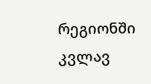რეგიონში კვლავ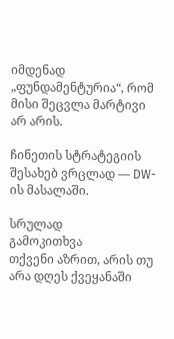იმდენად „ფუნდამენტურია“, რომ მისი შეცვლა მარტივი არ არის.

ჩინეთის სტრატეგიის შესახებ ვრცლად — DW-ის მასალაში.

სრულად
გამოკითხვა
თქვენი აზრით, არის თუ არა დღეს ქვეყანაში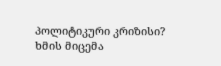პოლიტიკური კრიზისი?
ხმის მიცემა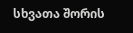სხვათა შორის